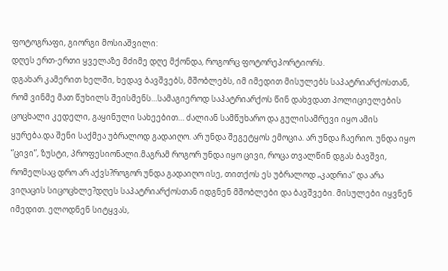ფოტოგრაფი, გიორგი მოსიაშვილი:
დღეს ერთ-ერთი ყველაზე მძიმე დღე მქონდა, როგორც ფოტორეპორტიორს.
დგახარ კამერით ხელში, ხედავ ბავშვებს, მშობლებს, იმ იმედით მისულებს საპატრიარქოსთან, რომ ვინმე მათ წუხილს შეისმენს…სამაგიეროდ საპატრიარქოს წინ დახვდათ პოლიციელების ცოცხალი კედელი, გაყინული სახეებით… ძალიან სამწუხარო და გულისამრევი იყო ამის ყურება.და შენი საქმეა უბრალოდ გადაიღო. არ უნდა შეგეტყოს ემოცია. არ უნდა ჩაერიო. უნდა იყო “ცივი”, ზუსტი, პროფესიონალი.მაგრამ როგორ უნდა იყო ცივი, როცა თვალწინ დგას ბავშვი, რომელსაც დრო არ აქვს?როგორ უნდა გადაიღო ისე, თითქოს ეს უბრალოდ „კადრია“ და არა ვიღაცის სიცოცხლე?დღეს საპატრიარქოსთან იდგნენ მშობლები და ბავშვები. მისულები იყვნენ იმედით. ელოდნენ სიტყვას,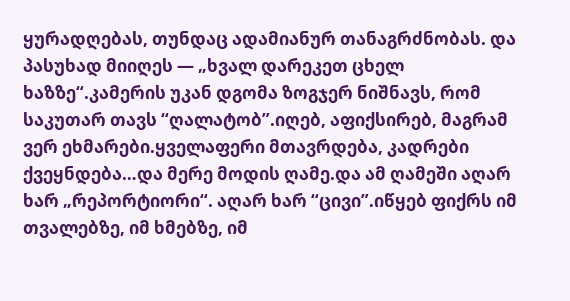ყურადღებას, თუნდაც ადამიანურ თანაგრძნობას. და პასუხად მიიღეს — „ხვალ დარეკეთ ცხელ ხაზზე“.კამერის უკან დგომა ზოგჯერ ნიშნავს, რომ საკუთარ თავს “ღალატობ”.იღებ, აფიქსირებ, მაგრამ ვერ ეხმარები.ყველაფერი მთავრდება, კადრები ქვეყნდება…და მერე მოდის ღამე.და ამ ღამეში აღარ ხარ „რეპორტიორი“. აღარ ხარ “ცივი”.იწყებ ფიქრს იმ თვალებზე, იმ ხმებზე, იმ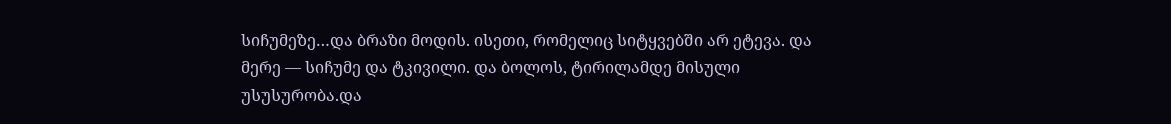სიჩუმეზე…და ბრაზი მოდის. ისეთი, რომელიც სიტყვებში არ ეტევა. და მერე — სიჩუმე და ტკივილი. და ბოლოს, ტირილამდე მისული უსუსურობა.და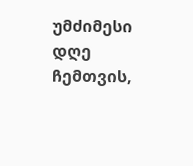უმძიმესი დღე ჩემთვის,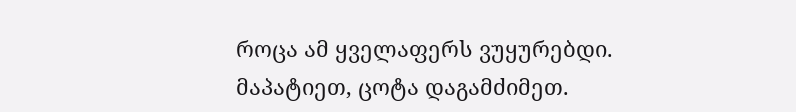როცა ამ ყველაფერს ვუყურებდი.
მაპატიეთ, ცოტა დაგამძიმეთ.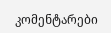კომენტარები